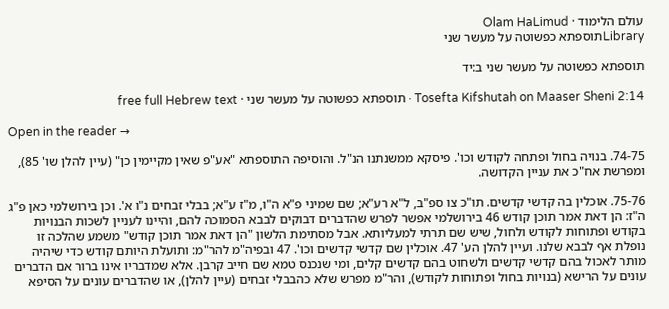עולם הלימוד · Olam HaLimud
Libraryתוספתא כפשוטה על מעשר שני

תוספתא כפשוטה על מעשר שני ב:יד

Tosefta Kifshutah on Maaser Sheni 2:14 · תוספתא כפשוטה על מעשר שני · free full Hebrew text

Open in the reader →

74-75. בנויה בחול ופתחה לקודש וכו'. פיסקא ממשנתנו הנ"ל. והוסיפה התוספתא "אע"פ שאין מקיימין כן" (עיין להלן שו' 85), ומפרשת אח"כ את עניין הקדושה.

75-76. אוכלין בה קדשי קדשים. תו"כ צו ספ"ב, ל"א רע"א; שם שמיני פ"א ה"ו, מ"ז ע"א; בבלי זבחים נ"ו א'. וכן בירושלמי כאן פ"ג ה"ז: הן דאת אמר תוכן קודש 46 בירושלמי אפשר לפרש שהדברים דבוקים לבבא הסמוכה להם, והיינו לעניין לשכות הבנויות בקודש ופתוחות לקודש ולחול, שיש שם תרתי למעליותא. אבל מסתימת הלשון "הן דאת אמר תוכן קודש" משמע שהלכה זו נופלת אף לבבא שלנו. ועיין להלן הע' 47. אוכלין שם קדשי קדשים וכו'. 47 ובפיה"מ להר"מ: ותועלת היותם קודש כדי שיהיה מותר לאכול בהם קדשי קדשים ולשחוט בהם קדשים קלים, ומי שנכנס טמא שם חייב קרבן. אלא שמדבריו אינו ברור אם הדברים עונים על הרישא (בנויות בחול ופתוחות לקודש), והר"מ מפרש שלא כהבבלי זבחים (עיין להלן), או שהדברים עונים על הסיפא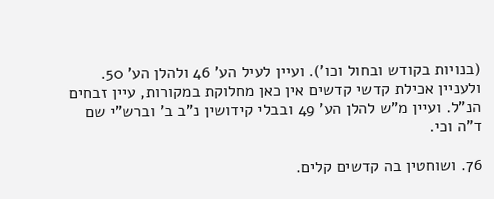(בנויות בקודש ובחול וכו'). ועיין לעיל הע' 46 ולהלן הע' 50. ולעניין אכילת קדשי קדשים אין כאן מחלוקת במקורות, עיין זבחים הנ"ל. ועיין מ"ש להלן הע' 49 ובבלי קידושין נ"ב ב' וברש"י שם ד"ה וכי.

76. ושוחטין בה קדשים קלים.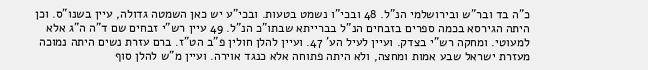כ"ה בד ובר"ש ובירושלמי הנ"ל. 48 ובכי"ו נשמט בטעות. ובכי"ע יש כאן השמטה גדולה, עיין בשנו"ס. וכן היתה הגירסא בכמה ספרים בזבחים הנ"ל בברייתא שבתו"כ הנ"ל. 49 עיין רש"י זבחים שם ד"ה ה"ג אלא למעוטי. ומחקה רש"י בצדק. ועיין לעיל הע' 47. ועיין להלן חולין פ"ב הט"ז. ברם עזרת נשים היתה נמוכה מעזרת ישראל שבע אמות ומחצה, ולא היתה פתוחה אלא כנגד אוירה. ועיין מ"ש להלן סוף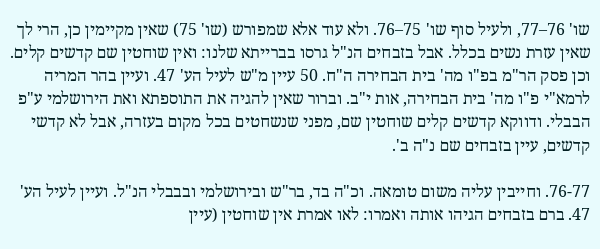שו' 76–77, ולעיל סוף שו' 75–76. ולא עוד אלא שמפורש (שו' 75) שאין מקיימין כן, הרי לך שאין עזרת נשים בכלל. אבל בזבחים הנ"ל גרסו בברייתא שלנו: ואין שוחטין שם קדשים קלים. וכן פסק הר"מ בפ"ו מה' בית הבחירה ה"ח. 50 עיין מ"ש לעיל הע' 47. ועיין בהר המריה לרמא"י פ"ו מה' בית הבחירה, אות י"ב. וברור שאין להגיה את התוספתא ואת הירושלמי ע"פ הבבלי. ודווקא קדשים קלים שוחטין שם, מפני שנשחטים בכל מקום בעזרה, אבל לא קדשי קדשים, עיין בזבחים שם נ"ה ב'.

76-77. וחייבין עליה משום טומאה. וכ"ה בד, בר"ש ובירושלמי ובבבלי הנ"ל. ועיין לעיל הע' 47. ברם בזבחים הגיהו אותה ואמרו: לאו אמרת אין שוחטין (עיין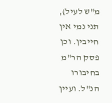מ"ש לעיל), תני נמי אין חייבין. וכן פסק הר"מ בחיבורו הנ"ל. ועיין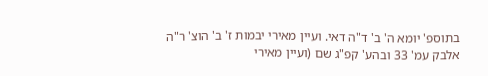בתוספ' יומא ה' ב' ד"ה דאי. ועיין מאירי יבמות ז' ב' הוצ' ר"ה אלבק עמ' 33 ובהע' קפ"ג שם (ועיין מאירי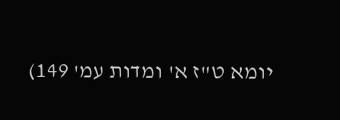יומא ט"ז א' ומדות עמ' 149)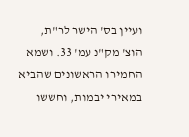ועיין בס' הישר לר"ת, הוצ' מק"נ עמ' 33. ושמא החמירו הראשונים שהביא במאירי יבמות, וחששו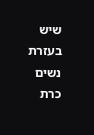שיש בעזרת נשים כרת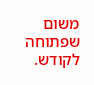משום שפתוחה לקודש.